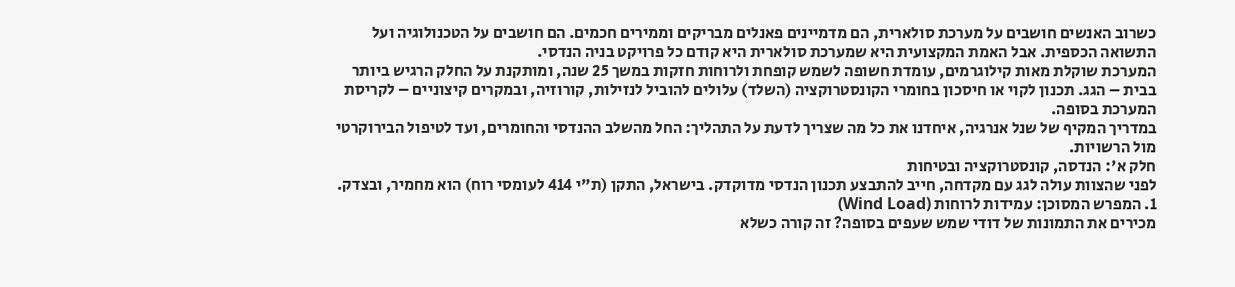כשרוב האנשים חושבים על מערכת סולארית, הם מדמיינים פאנלים מבריקים וממירים חכמים. הם חושבים על הטכנולוגיה ועל התשואה הכספית. אבל האמת המקצועית היא שמערכת סולארית היא קודם כל פרויקט בניה הנדסי.
המערכת שוקלת מאות קילוגרמים, עומדת חשופה לשמש קופחת ולרוחות חזקות במשך 25 שנה, ומותקנת על החלק הרגיש ביותר בבית – הגג. תכנון לקוי או חיסכון בחומרי הקונסטרוקציה (השלד) עלולים להוביל לנזילות, קורוזיה, ובמקרים קיצוניים – לקריסת המערכת בסופה.
במדריך המקיף של שנל אנרגיה, איחדנו את כל מה שצריך לדעת על התהליך: החל מהשלב ההנדסי והחומרים, ועד לטיפול הבירוקרטי מול הרשויות.
חלק א': הנדסה, קונסטרוקציה ובטיחות
לפני שהצוות עולה לגג עם מקדחה, חייב להתבצע תכנון הנדסי מדוקדק. בישראל, התקן (ת"י 414 לעומסי רוח) הוא מחמיר, ובצדק.
1. המפרש המסוכן: עמידות לרוחות (Wind Load)
מכירים את התמונות של דודי שמש שעפים בסופה? זה קורה כשלא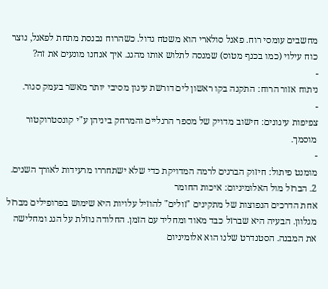מחשבים עומסי רוח. פאנל סולארי הוא משטח גדול. כשהרוח נכנסת מתחת לפאנל, נוצר כוח עילוי (כמו בכנף מטוס) שמנסה לתלוש אותו מהגג. איך אנחנו מונעים את זה?
-
ניתוח אזור הרוח: התקנה בקו ראשון לים דורשת עיגון מסיבי יותר מאשר בעמק סגור.
-
צפיפות עיגונים: חישוב מדויק של מספר הרגליים והמרחק ביניהן ע"י קונסטרוקטור מוסמך.
-
מומנט פיתול: חיזוק הברגים לרמה המדויקת כדי שלא ישתחררו מרעידות לאורך השנים.
2. הברזל מול האלומיניום: איכות החומר
אחת הדרכים הנפוצות של מתקינים "זולים" להוזיל עלויות היא שימוש בפרופילים מברזל מגלוון. הבעיה היא שברזל כבד מאוד ומחליד עם הזמן. החלודה נוזלת על הגג ומחלישה את המבנה. הסטנדרט שלנו הוא אלומיניום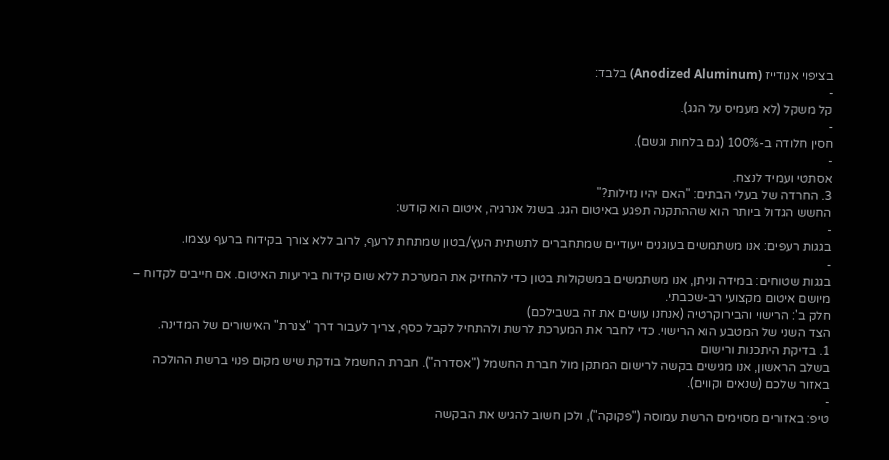בציפוי אנודייז (Anodized Aluminum) בלבד:
-
קל משקל (לא מעמיס על הגג).
-
חסין חלודה ב-100% (גם בלחות וגשם).
-
אסתטי ועמיד לנצח.
3. החרדה של בעלי הבתים: "האם יהיו נזילות?"
החשש הגדול ביותר הוא שההתקנה תפגע באיטום הגג. בשנל אנרגיה, איטום הוא קודש:
-
בגגות רעפים: אנו משתמשים בעוגנים ייעודיים שמתחברים לתשתית העץ/בטון שמתחת לרעף, לרוב ללא צורך בקידוח ברעף עצמו.
-
בגגות שטוחים: במידה וניתן, אנו משתמשים במשקולות בטון כדי להחזיק את המערכת ללא שום קידוח ביריעות האיטום. אם חייבים לקדוח – מיושם איטום מקצועי רב-שכבתי.
חלק ב': הרישוי והבירוקרטיה (אנחנו עושים את זה בשבילכם)
הצד השני של המטבע הוא הרישוי. כדי לחבר את המערכת לרשת ולהתחיל לקבל כסף, צריך לעבור דרך "צנרת" האישורים של המדינה.
1. בדיקת היתכנות ורישום
בשלב הראשון, אנו מגישים בקשה לרישום המתקן מול חברת החשמל ("אסדרה"). חברת החשמל בודקת שיש מקום פנוי ברשת ההולכה באזור שלכם (שנאים וקווים).
-
טיפ: באזורים מסוימים הרשת עמוסה ("פקוקה"), ולכן חשוב להגיש את הבקשה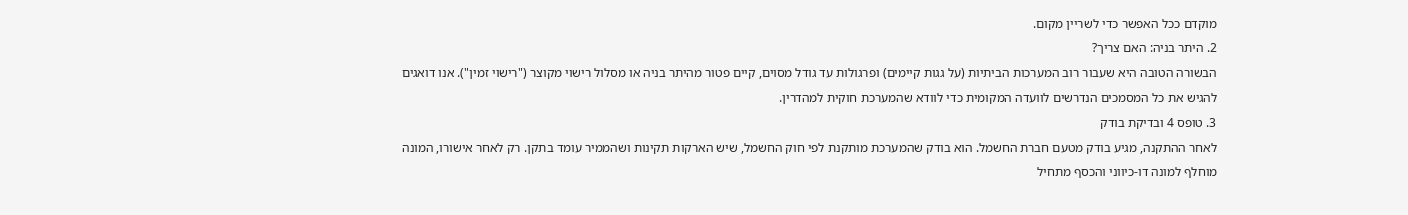מוקדם ככל האפשר כדי לשריין מקום.
2. היתר בניה: האם צריך?
הבשורה הטובה היא שעבור רוב המערכות הביתיות (על גגות קיימים) ופרגולות עד גודל מסוים, קיים פטור מהיתר בניה או מסלול רישוי מקוצר ("רישוי זמין"). אנו דואגים להגיש את כל המסמכים הנדרשים לוועדה המקומית כדי לוודא שהמערכת חוקית למהדרין.
3. טופס 4 ובדיקת בודק
לאחר ההתקנה, מגיע בודק מטעם חברת החשמל. הוא בודק שהמערכת מותקנת לפי חוק החשמל, שיש הארקות תקינות ושהממיר עומד בתקן. רק לאחר אישורו, המונה מוחלף למונה דו-כיווני והכסף מתחיל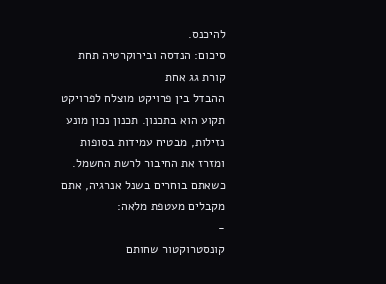להיכנס.
סיכום: הנדסה ובירוקרטיה תחת קורת גג אחת
ההבדל בין פרויקט מוצלח לפרויקט תקוע הוא בתכנון. תכנון נכון מונע נזילות, מבטיח עמידות בסופות ומזרז את החיבור לרשת החשמל.
כשאתם בוחרים בשנל אנרגיה, אתם מקבלים מעטפת מלאה:
-
קונסטרוקטור שחותם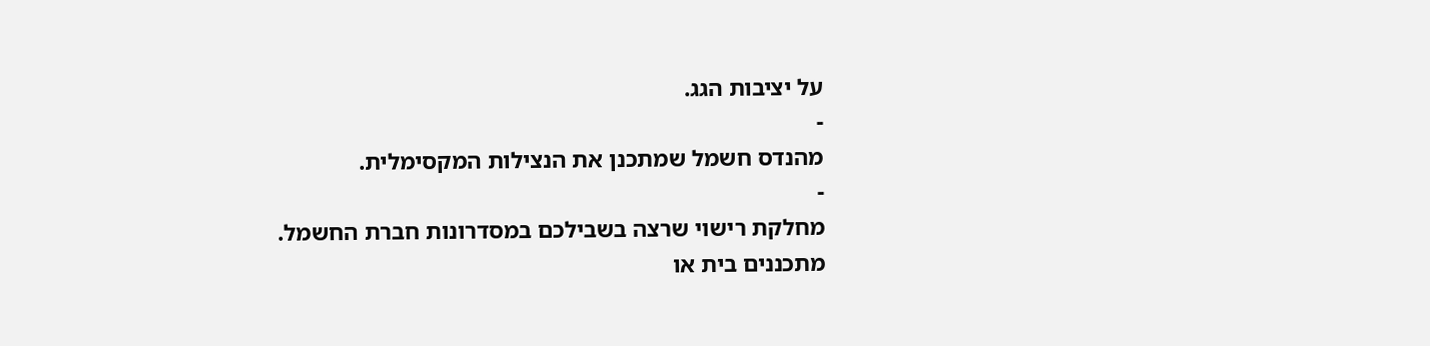על יציבות הגג.
-
מהנדס חשמל שמתכנן את הנצילות המקסימלית.
-
מחלקת רישוי שרצה בשבילכם במסדרונות חברת החשמל.
מתכננים בית או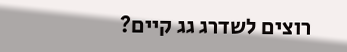רוצים לשדרג גג קיים?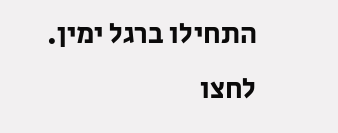התחילו ברגל ימין. לחצו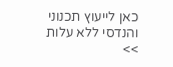כאן לייעוץ תכנוני והנדסי ללא עלות >>